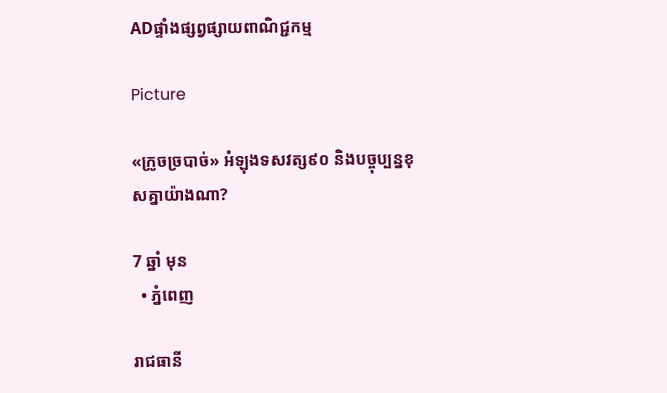ADផ្ទាំងផ្សព្វផ្សាយពាណិជ្ជកម្ម

Picture

«ក្រូចច្របាច់» អំឡុងទសវត្ស៩០ និងបច្ចុប្បន្នខុសគ្នាយ៉ាងណា?

7 ឆ្នាំ មុន
  • ភ្នំពេញ

រាជធានី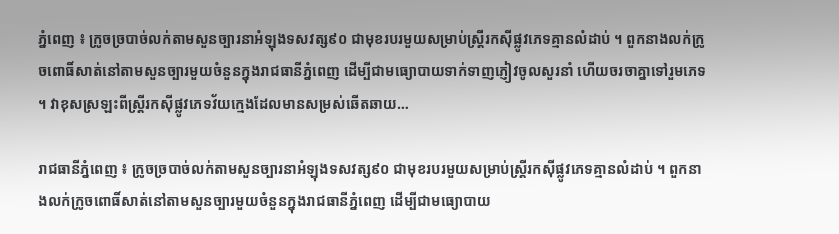ភ្នំពេញ ៖ ក្រូចច្របាច់លក់តាមសួនច្បារនាអំឡុងទសវត្ស៩០ ជាមុខរបរមួយសម្រាប់ស្ត្រីរកស៊ីផ្លូវភេទគ្មានលំដាប់ ។ ពួកនាងលក់ក្រូចពោធិ៍សាត់នៅតាមសួនច្បារមួយចំនួនក្នុងរាជធានីភ្នំពេញ ដើម្បីជាមធ្យោបាយទាក់ទាញភ្ញៀវចូលសួរនាំ ហើយចរចាគ្នាទៅរួមភេទ ។ វាខុសស្រឡះពីស្ត្រីរកស៊ីផ្លូវភេទវ័យក្មេងដែលមានសម្រស់ឆើតឆាយ…

រាជធានីភ្នំពេញ ៖ ក្រូចច្របាច់លក់តាមសួនច្បារនាអំឡុងទសវត្ស៩០ ជាមុខរបរមួយសម្រាប់ស្ត្រីរកស៊ីផ្លូវភេទគ្មានលំដាប់ ។ ពួកនាងលក់ក្រូចពោធិ៍សាត់នៅតាមសួនច្បារមួយចំនួនក្នុងរាជធានីភ្នំពេញ ដើម្បីជាមធ្យោបាយ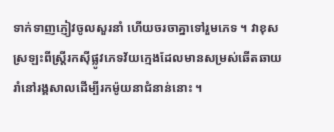ទាក់ទាញភ្ញៀវចូលសួរនាំ ហើយចរចាគ្នាទៅរួមភេទ ។ វាខុសស្រឡះពីស្ត្រីរកស៊ីផ្លូវភេទវ័យក្មេងដែលមានសម្រស់ឆើតឆាយ រាំនៅរង្គសាលដើម្បីរកម៉ូយនាជំនាន់នោះ ។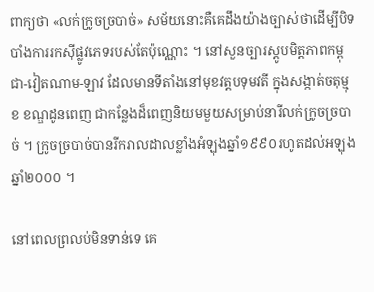ពាក្យថា «លក់ក្រូចច្របាច់» សម័យនោះគឺគេដឹងយ៉ាងច្បាស់ថាដើម្បីបិទបាំងការរកស៊ីផ្លូវភេទរបស់តែប៉ុណ្ណោះ ។ នៅសួនច្បារស្តូបមិត្តភាពកម្ពុជា-វៀតណាម-ឡាវ ដែលមានទីតាំងនៅមុខវត្តបទុមវតី ក្នុងសង្កាត់ចតុម្មុខ ខណ្ឌដូនពេញ ជាកន្លែងដ៏ពេញនិយមមួយសម្រាប់នារីលក់ក្រូចច្របាច់ ។ ក្រូចច្របាច់បានរីករាលដាលខ្លាំងអំឡុងឆ្នាំ១៩៩០រហូតដល់អឡុងឆ្នាំ២០០០ ។

នៅពេលព្រលប់មិនទាន់ទេ គេ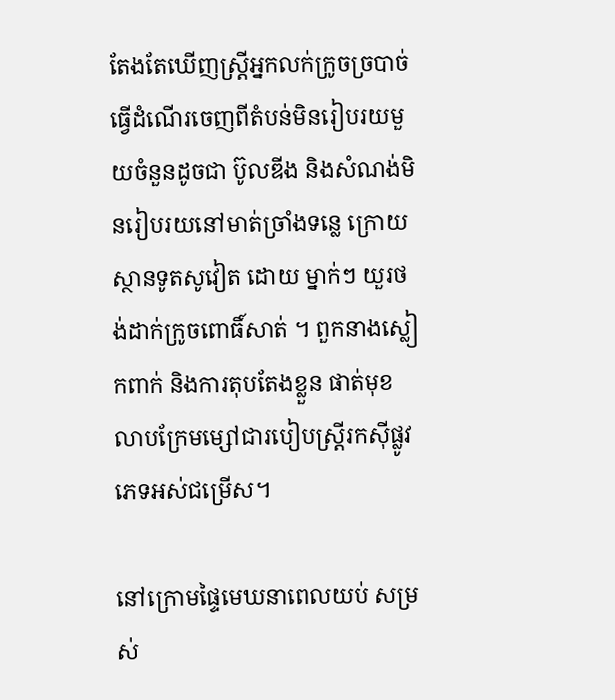តែងតែឃើញស្ត្រីអ្នកលក់ក្រូចច្របាច់ធ្វើដំណើរចេញពីតំបន់មិនរៀបរយមួយចំនួនដូចជា ប៊ូលឌីង និងសំណង់មិនរៀបរយនៅមាត់ច្រាំងទន្លេ ក្រោយស្ថានទូតសូវៀត ដោយ ម្នាក់ៗ យួរថង់ដាក់ក្រូចពោធិ៍សាត់ ។ ពួកនាងស្លៀកពាក់ និងការតុបតែងខ្លួន ផាត់មុខ លាបក្រែមម្សៅជារបៀបស្ត្រីរកស៊ីផ្លូវភេទអស់ជម្រើស។

នៅក្រោមផ្ទៃមេឃនាពេលយប់ សម្រស់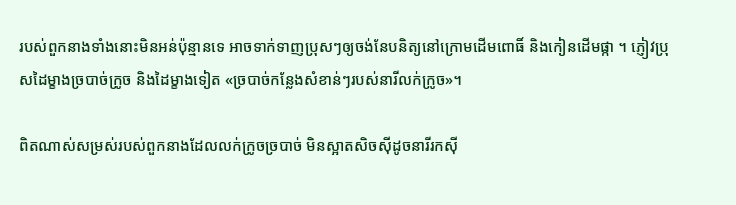របស់ពួកនាងទាំងនោះមិនអន់ប៉ុន្មានទេ អាចទាក់ទាញប្រុសៗឲ្យចង់នែបនិត្យនៅក្រោមដើមពោធិ៍ និងកៀនដើមផ្កា ។ ភ្ញៀវប្រុសដៃម្ខាងច្របាច់ក្រូច និងដៃម្ខាងទៀត «ច្របាច់កន្លែងសំខាន់ៗរបស់នារីលក់ក្រូច»។

ពិតណាស់សម្រស់របស់ពួកនាងដែលលក់ក្រូចច្របាច់ មិនស្អាតសិចស៊ីដូចនារីរកស៊ី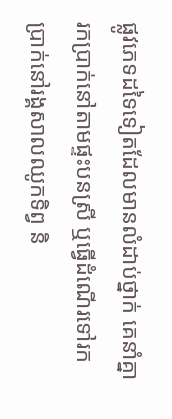ផ្លូវភេទដទៃទៀតដែលមានលំដាប់ថ្នាក់ គេនាំគ្នារកប្រាក់នៅតាមផ្ទះបនស្រី ឬធ្វើដំណើរទៅរកប្រាក់នៅរង្គសាលឈូកទិព្វ និ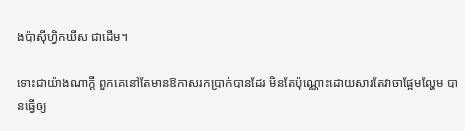ងប៉ាស៊ីហ្វិកឃីស ជាដើម។

ទោះជាយ៉ាងណាក្តី ពួកគេនៅតែមានឱកាសរកប្រាក់បានដែរ មិនតែប៉ុណ្ណោះដោយសារតែវាចាផ្អែមល្ហែម បានធ្វើឲ្យ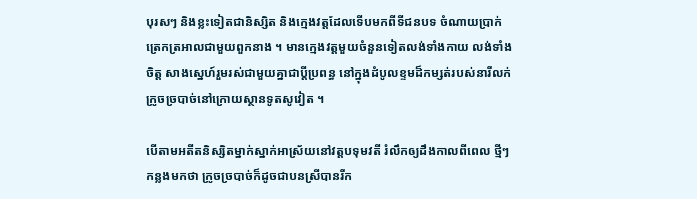បុរសៗ និងខ្លះទៀតជានិស្សិត និងក្មេងវត្តដែលទើបមកពីទីជនបទ ចំណាយប្រាក់ត្រេកត្រអាលជាមួយពួកនាង ។ មានក្មេងវត្តមួយចំនួនទៀតលង់ទាំងកាយ លង់ទាំងចិត្ត សាងស្នេហ៍រួមរស់ជាមួយគ្នាជាប្តីប្រពន្ធ នៅក្នុងដំបូលខ្ទមដ៏កម្សត់របស់នារីលក់ក្រូចច្របាច់នៅក្រោយស្ថានទូតសូវៀត ។

បើតាមអតីតនិស្សិតម្នាក់ស្នាក់អាស្រ័យនៅវត្តបទុមវតី រំលឹកឲ្យដឹងកាលពីពេល ថ្មីៗកន្លងមកថា ក្រូចច្របាច់ក៏ដូចជាបនស្រីបានរីក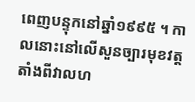ពេញបន្ទុកនៅឆ្នាំ១៩៩៥ ។ កាលនោះនៅលើសួនច្បារមុខវត្តតាំងពីវាលហ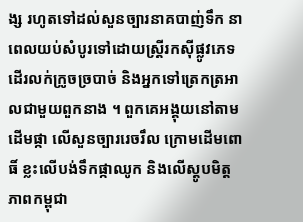ង្ស រហូតទៅដល់សួនច្បារនាគបាញ់ទឹក នាពេលយប់សំបូរទៅដោយស្ត្រីរកស៊ីផ្លូវភេទដើរលក់ក្រូចច្របាច់ និងអ្នកទៅត្រេកត្រអាលជាមួយពួកនាង ។ ពួកគេអង្គុយនៅតាមដើមផ្កា លើសួនច្បាររេចរឹល ក្រោមដើមពោធិ៍ ខ្លះលើបង់ទឹកផ្កាឈូក និងលើស្តូបមិត្តភាពកម្ពុជា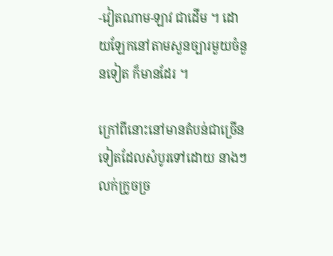-វៀតណាម-ឡាវ ជាដើម ។ ដោយឡែកនៅតាមសួនច្បារមួយចំនួនទៀត ក៏មានដែរ ។

ក្រៅពីនោះនៅមានតំបន់ជាច្រើនទៀតដែលសំបូរទៅដោយ នាងៗលក់ក្រូចច្រ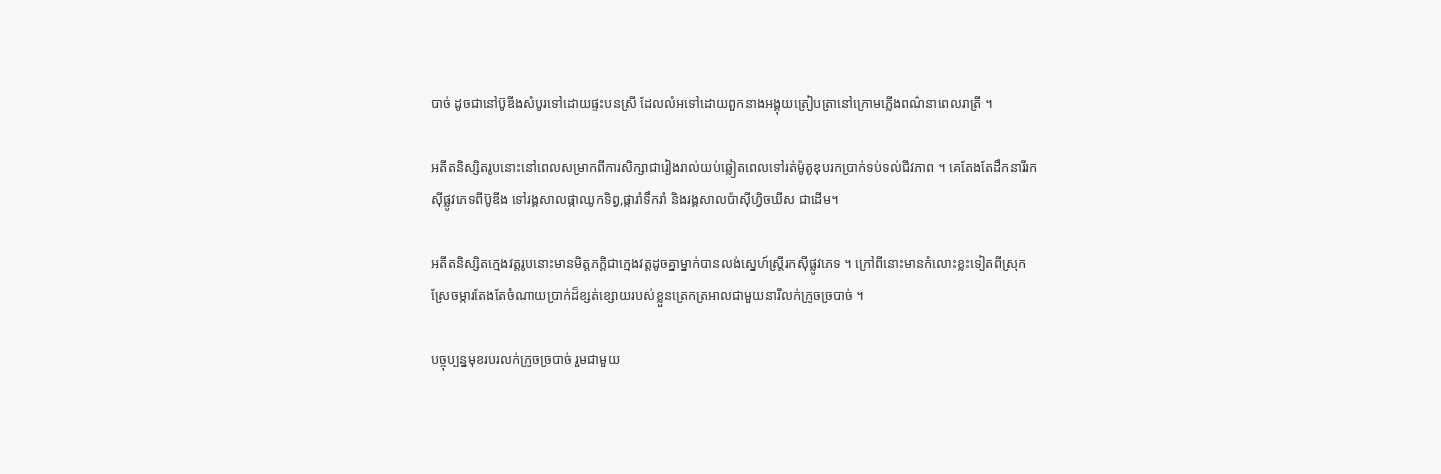បាច់ ដូចជានៅប៊ូឌីងសំបូរទៅដោយផ្ទះបនស្រី ដែលលំអទៅដោយពួកនាងអង្គុយត្រៀបត្រានៅក្រោមភ្លើងពណ៌នាពេលរាត្រី ។

អតីតនិស្សិតរូបនោះនៅពេលសម្រាកពីការសិក្សាជារៀងរាល់យប់ឆ្លៀតពេលទៅរត់ម៉ូតូឌុបរកប្រាក់ទប់ទល់ជីវភាព ។ គេតែងតែដឹកនារីរកស៊ីផ្លូវភេទពីប៊ូឌីង ទៅរង្គសាលផ្កាឈូកទិព្វ,ផ្ការាំទឹករាំ និងរង្គសាលប៉ាស៊ីហ្វិចឃីស ជាដើម។

អតីតនិស្សិតក្មេងវត្តរូបនោះមានមិត្តភកិ្តជាក្មេងវត្តដូចគ្នាម្នាក់បានលង់ស្នេហ៍ស្ត្រីរកស៊ីផ្លូវភេទ ។ ក្រៅពីនោះមានកំលោះខ្លះទៀតពីស្រុកស្រែចម្ការតែងតែចំណាយប្រាក់ដ៏ខ្សត់ខ្សោយរបស់ខ្លួនត្រេកត្រអាលជាមួយនារីលក់ក្រូចច្របាច់ ។

បច្ចុប្បន្នមុខរបរលក់ក្រូចច្របាច់ រួមជាមួយ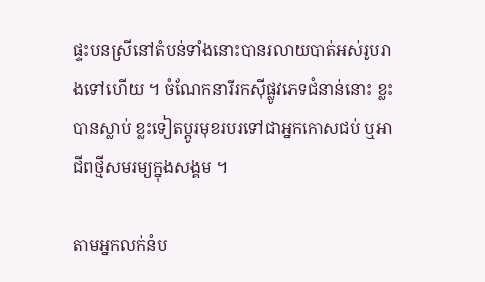ផ្ទះបនស្រីនៅតំបន់ទាំងនោះបានរលាយបាត់អស់រូបរាងទៅហើយ ។ ចំណែកនារីរកស៊ីផ្លូវភេទជំនាន់នោះ ខ្លះបានស្លាប់ ខ្លះទៀតប្តូរមុខរបរទៅជាអ្នកកោសជប់ ឬអាជីពថ្មីសមរម្យក្នុងសង្គម ។

តាមអ្នកលក់នំប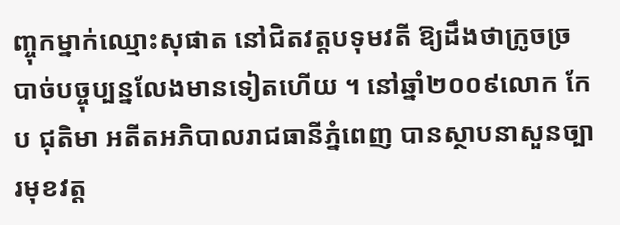ញ្ចុកម្នាក់ឈ្មោះសុផាត នៅជិតវត្តបទុមវតី ឱ្យដឹងថាក្រូចច្របាច់បច្ចុប្បន្នលែងមានទៀតហើយ ។ នៅឆ្នាំ២០០៩លោក កែប ជុតិមា អតីតអភិបាលរាជធានីភ្នំពេញ បានស្ថាបនាសួនច្បារមុខវត្ត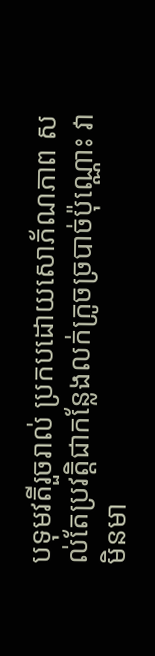បទុមវតីរួចរាល់ ប្រកបដោយសោភ័ណភាព សល់តែប្រវត្តិជាកន្លែងលក់ក្រូចច្របាច់ប៉ុណ្ណោះ វាមិនមា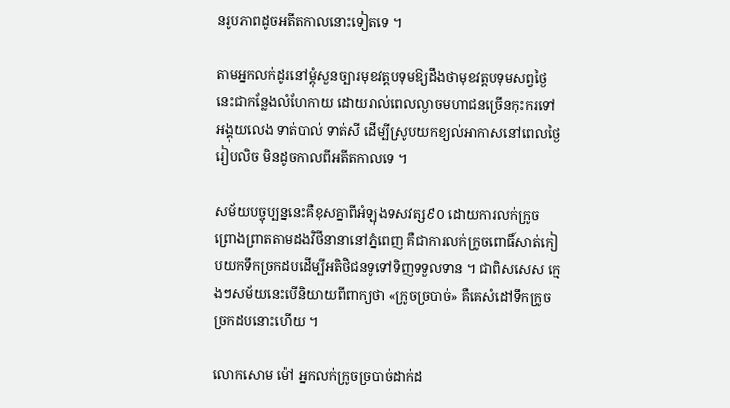នរូបភាពដូចអតីតកាលនោះទៀតទេ ។

តាមអ្នកលក់ដូរនៅម្តុំសួនច្បារមុខវត្តបទុមឱ្យដឹងថាមុខវត្តបទុមសព្វថ្ងៃនេះជាកន្លែងលំហែកាយ ដោយរាល់ពេលល្ងាចមហាជនច្រើនកុះករទៅអង្គុយលេង ទាត់បាល់ ទាត់សី ដើម្បីស្រូបយកខ្យល់អាកាសនៅពេលថ្ងៃរៀបលិច មិនដូចកាលពីអតីតកាលទេ ។

សម័យបច្ចុប្បន្ននេះគឺខុសគ្នាពីអំឡុងទសវត្ស៩០ ដោយការលក់ក្រូចព្រោងព្រាតតាមដងវិថីនានានៅភ្នំពេញ គឺជាការលក់ក្រូចពោធិ៍សាត់កៀបយកទឹកច្រកដបដើម្បីអតិថិជនទូទៅទិញទទួលទាន ។ ជាពិសសេស ក្មេងៗសម័យនេះបើនិយាយពីពាក្យថា «ក្រូចច្របាច់» គឺគេសំដៅទឹកក្រូចច្រកដបនោះហើយ ។

លោកសោម ម៉ៅ អ្នកលក់ក្រូចច្របាច់ដាក់ដ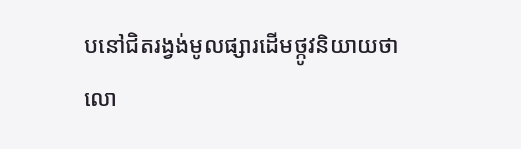បនៅជិតរង្វង់មូលផ្សារដើមថ្កូវនិយាយថា លោ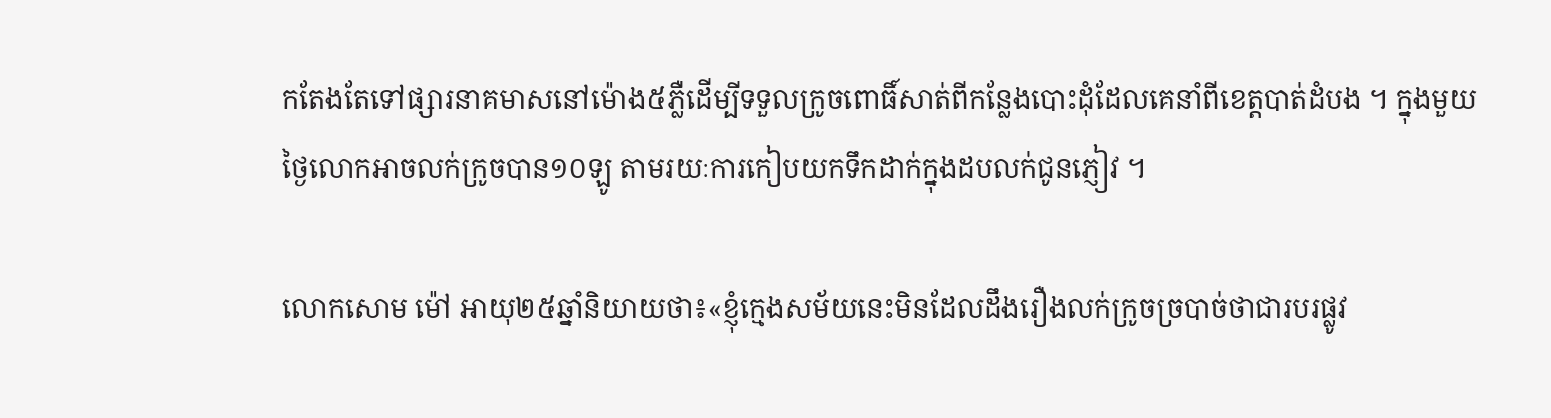កតែងតែទៅផ្សារនាគមាសនៅម៉ោង៥ភ្លឺដើម្បីទទួលក្រូចពោធិ៍សាត់ពីកន្លែងបោះដុំដែលគេនាំពីខេត្តបាត់ដំបង ។ ក្នុងមួយថ្ងៃលោកអាចលក់ក្រូចបាន១០ឡូ តាមរយៈការកៀបយកទឹកដាក់ក្នុងដបលក់ជូនភ្ញៀវ ។

លោកសោម ម៉ៅ អាយុ២៥ឆ្នាំនិយាយថា៖«ខ្ញុំក្មេងសម័យនេះមិនដែលដឹងរឿងលក់ក្រូចច្របាច់ថាជារបរផ្លូវ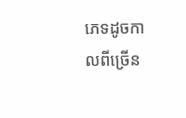ភេទដូចកាលពីច្រើន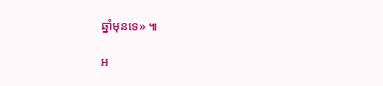ឆ្នាំមុនទេ» ៕

អ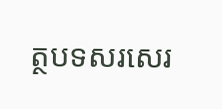ត្ថបទសរសេរ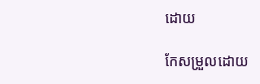ដោយ

កែសម្រួលដោយ